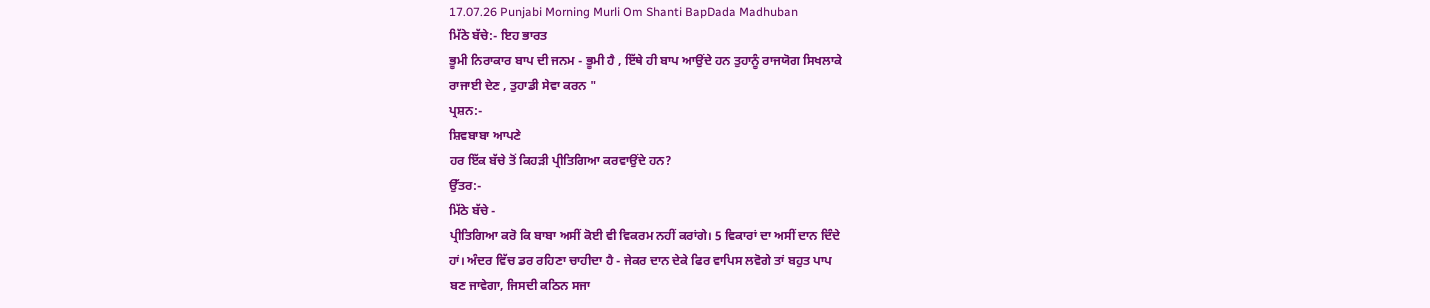17.07.26 Punjabi Morning Murli Om Shanti BapDada Madhuban
ਮਿੱਠੇ ਬੱਚੇ:- ਇਹ ਭਾਰਤ
ਭੂਮੀ ਨਿਰਾਕਾਰ ਬਾਪ ਦੀ ਜਨਮ - ਭੂਮੀ ਹੈ , ਇੱਥੇ ਹੀ ਬਾਪ ਆਉਂਦੇ ਹਨ ਤੁਹਾਨੂੰ ਰਾਜਯੋਗ ਸਿਖਲਾਕੇ
ਰਾਜਾਈ ਦੇਣ , ਤੁਹਾਡੀ ਸੇਵਾ ਕਰਨ "
ਪ੍ਰਸ਼ਨ:-
ਸ਼ਿਵਬਾਬਾ ਆਪਣੇ
ਹਰ ਇੱਕ ਬੱਚੇ ਤੋਂ ਕਿਹੜੀ ਪ੍ਰੀਤਿਗਿਆ ਕਰਵਾਉਂਦੇ ਹਨ?
ਉੱਤਰ:-
ਮਿੱਠੇ ਬੱਚੇ -
ਪ੍ਰੀਤਿਗਿਆ ਕਰੋ ਕਿ ਬਾਬਾ ਅਸੀਂ ਕੋਈ ਵੀ ਵਿਕਰਮ ਨਹੀਂ ਕਰਾਂਗੇ। 5 ਵਿਕਾਰਾਂ ਦਾ ਅਸੀਂ ਦਾਨ ਦਿੰਦੇ
ਹਾਂ। ਅੰਦਰ ਵਿੱਚ ਡਰ ਰਹਿਣਾ ਚਾਹੀਦਾ ਹੈ - ਜੇਕਰ ਦਾਨ ਦੇਕੇ ਫਿਰ ਵਾਪਿਸ ਲਵੋਗੇ ਤਾਂ ਬਹੁਤ ਪਾਪ
ਬਣ ਜਾਵੇਗਾ, ਜਿਸਦੀ ਕਠਿਨ ਸਜਾ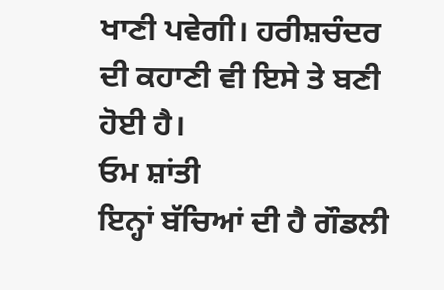ਖਾਣੀ ਪਵੇਗੀ। ਹਰੀਸ਼ਚੰਦਰ ਦੀ ਕਹਾਣੀ ਵੀ ਇਸੇ ਤੇ ਬਣੀ ਹੋਈ ਹੈ।
ਓਮ ਸ਼ਾਂਤੀ
ਇਨ੍ਹਾਂ ਬੱਚਿਆਂ ਦੀ ਹੈ ਗੌਡਲੀ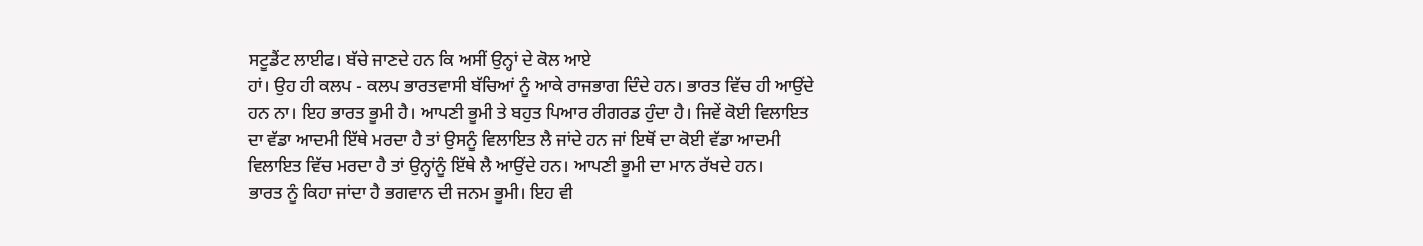ਸਟੂਡੈਂਟ ਲਾਈਫ। ਬੱਚੇ ਜਾਣਦੇ ਹਨ ਕਿ ਅਸੀਂ ਉਨ੍ਹਾਂ ਦੇ ਕੋਲ ਆਏ
ਹਾਂ। ਉਹ ਹੀ ਕਲਪ - ਕਲਪ ਭਾਰਤਵਾਸੀ ਬੱਚਿਆਂ ਨੂੰ ਆਕੇ ਰਾਜਭਾਗ ਦਿੰਦੇ ਹਨ। ਭਾਰਤ ਵਿੱਚ ਹੀ ਆਉਂਦੇ
ਹਨ ਨਾ। ਇਹ ਭਾਰਤ ਭੂਮੀ ਹੈ। ਆਪਣੀ ਭੂਮੀ ਤੇ ਬਹੁਤ ਪਿਆਰ ਰੀਗਰਡ ਹੁੰਦਾ ਹੈ। ਜਿਵੇਂ ਕੋਈ ਵਿਲਾਇਤ
ਦਾ ਵੱਡਾ ਆਦਮੀ ਇੱਥੇ ਮਰਦਾ ਹੈ ਤਾਂ ਉਸਨੂੰ ਵਿਲਾਇਤ ਲੈ ਜਾਂਦੇ ਹਨ ਜਾਂ ਇਥੋਂ ਦਾ ਕੋਈ ਵੱਡਾ ਆਦਮੀ
ਵਿਲਾਇਤ ਵਿੱਚ ਮਰਦਾ ਹੈ ਤਾਂ ਉਨ੍ਹਾਂਨੂੰ ਇੱਥੇ ਲੈ ਆਉਂਦੇ ਹਨ। ਆਪਣੀ ਭੂਮੀ ਦਾ ਮਾਨ ਰੱਖਦੇ ਹਨ।
ਭਾਰਤ ਨੂੰ ਕਿਹਾ ਜਾਂਦਾ ਹੈ ਭਗਵਾਨ ਦੀ ਜਨਮ ਭੂਮੀ। ਇਹ ਵੀ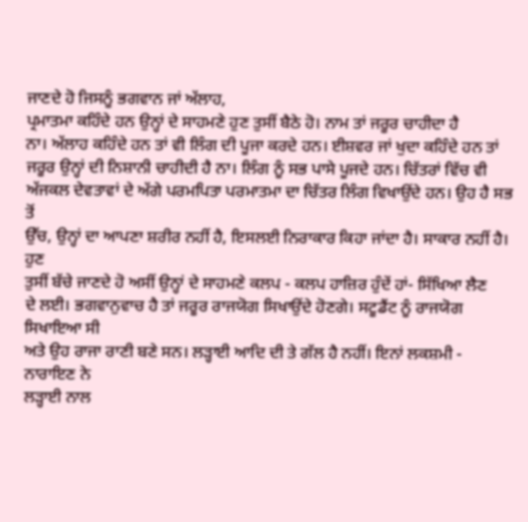ਜਾਣਦੇ ਹੋ ਜਿਸਨੂੰ ਭਗਵਾਨ ਜਾਂ ਅੱਲਾਹ,
ਪ੍ਰਮਾਤਮਾ ਕਹਿੰਦੇ ਹਨ ਉਨ੍ਹਾਂ ਦੇ ਸਾਹਮਣੇ ਹੁਣ ਤੁਸੀਂ ਬੈਠੇ ਹੋ। ਨਾਮ ਤਾਂ ਜਰੂਰ ਚਾਹੀਦਾ ਹੈ
ਨਾ। ਅੱਲਾਹ ਕਹਿੰਦੇ ਹਨ ਤਾਂ ਵੀ ਲਿੰਗ ਦੀ ਪੂਜਾ ਕਰਦੇ ਹਨ। ਈਸ਼ਵਰ ਜਾਂ ਖੁਦਾ ਕਹਿੰਦੇ ਹਨ ਤਾਂ
ਜਰੂਰ ਉਨ੍ਹਾਂ ਦੀ ਨਿਸ਼ਾਨੀ ਚਾਹੀਦੀ ਹੈ ਨਾ। ਲਿੰਗ ਨੂੰ ਸਭ ਪਾਸੇ ਪੂਜਦੇ ਹਨ। ਚਿੱਤਰਾਂ ਵਿੱਚ ਵੀ
ਅੱਜਕਲ ਦੇਵਤਾਵਾਂ ਦੇ ਅੱਗੇ ਪਰਮਪਿਤਾ ਪਰਮਾਤਮਾ ਦਾ ਚਿੱਤਰ ਲਿੰਗ ਵਿਖਾਉਂਦੇ ਹਨ। ਉਹ ਹੈ ਸਭ ਤੋਂ
ਉੱਚ, ਉਨ੍ਹਾਂ ਦਾ ਆਪਣਾ ਸ਼ਰੀਰ ਨਹੀਂ ਹੈ, ਇਸਲਈ ਨਿਰਾਕਾਰ ਕਿਹਾ ਜਾਂਦਾ ਹੈ। ਸਾਕਾਰ ਨਹੀਂ ਹੈ। ਹੁਣ
ਤੁਸੀਂ ਬੱਚੇ ਜਾਣਦੇ ਹੋ ਅਸੀਂ ਉਨ੍ਹਾਂ ਦੇ ਸਾਹਮਣੇ ਕਲਪ - ਕਲਪ ਹਾਜ਼ਿਰ ਹੁੰਦੇਂ ਹਾਂ- ਸਿੱਖਿਆ ਲੈਣ
ਦੇ ਲਈ। ਭਗਵਾਨੁਵਾਚ ਹੈ ਤਾਂ ਜਰੂਰ ਰਾਜਯੋਗ ਸਿਖਾਉਂਦੇ ਹੋਣਗੇ। ਸਟੂਡੈਂਟ ਨੂੰ ਰਾਜਯੋਗ ਸਿਖਾਇਆ ਸੀ
ਅਤੇ ਉਹ ਰਾਜਾ ਰਾਣੀ ਬਣੇ ਸਨ। ਲੜ੍ਹਾਈ ਆਦਿ ਦੀ ਤੇ ਗੱਲ ਹੈ ਨਹੀਂ। ਇਨਾਂ ਲਕਸ਼ਮੀ - ਨਾਰਾਇਣ ਨੇ
ਲੜ੍ਹਾਈ ਨਾਲ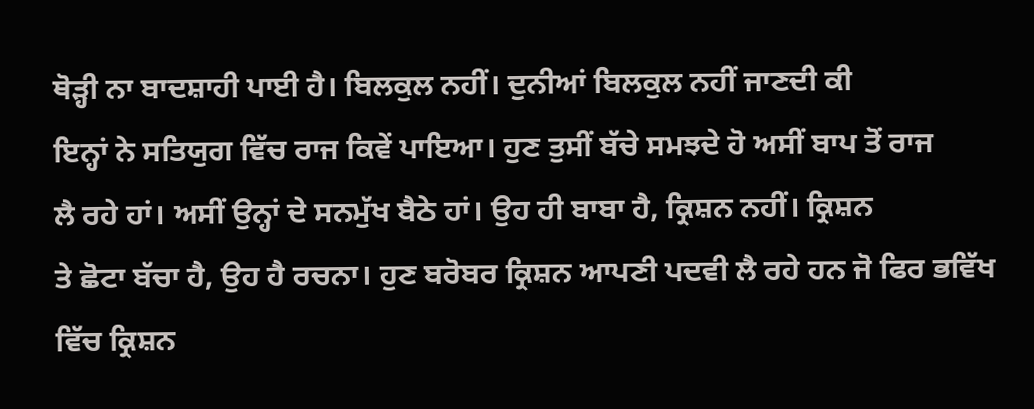ਥੋੜ੍ਹੀ ਨਾ ਬਾਦਸ਼ਾਹੀ ਪਾਈ ਹੈ। ਬਿਲਕੁਲ ਨਹੀਂ। ਦੁਨੀਆਂ ਬਿਲਕੁਲ ਨਹੀਂ ਜਾਣਦੀ ਕੀ
ਇਨ੍ਹਾਂ ਨੇ ਸਤਿਯੁਗ ਵਿੱਚ ਰਾਜ ਕਿਵੇਂ ਪਾਇਆ। ਹੁਣ ਤੁਸੀਂ ਬੱਚੇ ਸਮਝਦੇ ਹੋ ਅਸੀਂ ਬਾਪ ਤੋਂ ਰਾਜ
ਲੈ ਰਹੇ ਹਾਂ। ਅਸੀਂ ਉਨ੍ਹਾਂ ਦੇ ਸਨਮੁੱਖ ਬੈਠੇ ਹਾਂ। ਉਹ ਹੀ ਬਾਬਾ ਹੈ, ਕ੍ਰਿਸ਼ਨ ਨਹੀਂ। ਕ੍ਰਿਸ਼ਨ
ਤੇ ਛੋਟਾ ਬੱਚਾ ਹੈ, ਉਹ ਹੈ ਰਚਨਾ। ਹੁਣ ਬਰੋਬਰ ਕ੍ਰਿਸ਼ਨ ਆਪਣੀ ਪਦਵੀ ਲੈ ਰਹੇ ਹਨ ਜੋ ਫਿਰ ਭਵਿੱਖ
ਵਿੱਚ ਕ੍ਰਿਸ਼ਨ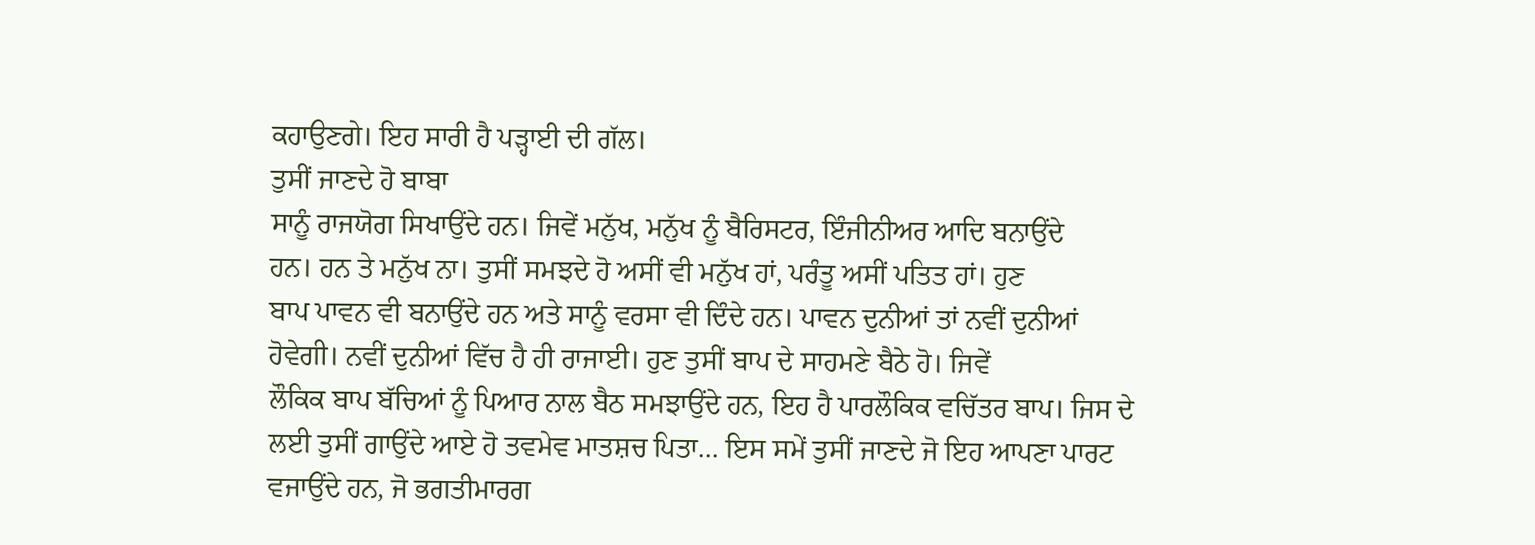ਕਹਾਉਣਗੇ। ਇਹ ਸਾਰੀ ਹੈ ਪੜ੍ਹਾਈ ਦੀ ਗੱਲ।
ਤੁਸੀਂ ਜਾਣਦੇ ਹੋ ਬਾਬਾ
ਸਾਨੂੰ ਰਾਜਯੋਗ ਸਿਖਾਉਂਦੇ ਹਨ। ਜਿਵੇਂ ਮਨੁੱਖ, ਮਨੁੱਖ ਨੂੰ ਬੈਰਿਸਟਰ, ਇੰਜੀਨੀਅਰ ਆਦਿ ਬਨਾਉਂਦੇ
ਹਨ। ਹਨ ਤੇ ਮਨੁੱਖ ਨਾ। ਤੁਸੀਂ ਸਮਝਦੇ ਹੋ ਅਸੀਂ ਵੀ ਮਨੁੱਖ ਹਾਂ, ਪਰੰਤੂ ਅਸੀਂ ਪਤਿਤ ਹਾਂ। ਹੁਣ
ਬਾਪ ਪਾਵਨ ਵੀ ਬਨਾਉਂਦੇ ਹਨ ਅਤੇ ਸਾਨੂੰ ਵਰਸਾ ਵੀ ਦਿੰਦੇ ਹਨ। ਪਾਵਨ ਦੁਨੀਆਂ ਤਾਂ ਨਵੀਂ ਦੁਨੀਆਂ
ਹੋਵੇਗੀ। ਨਵੀਂ ਦੁਨੀਆਂ ਵਿੱਚ ਹੈ ਹੀ ਰਾਜਾਈ। ਹੁਣ ਤੁਸੀਂ ਬਾਪ ਦੇ ਸਾਹਮਣੇ ਬੈਠੇ ਹੋ। ਜਿਵੇਂ
ਲੌਕਿਕ ਬਾਪ ਬੱਚਿਆਂ ਨੂੰ ਪਿਆਰ ਨਾਲ ਬੈਠ ਸਮਝਾਉਂਦੇ ਹਨ, ਇਹ ਹੈ ਪਾਰਲੌਕਿਕ ਵਚਿੱਤਰ ਬਾਪ। ਜਿਸ ਦੇ
ਲਈ ਤੁਸੀਂ ਗਾਉਂਦੇ ਆਏ ਹੋ ਤਵਮੇਵ ਮਾਤਸ਼ਚ ਪਿਤਾ… ਇਸ ਸਮੇਂ ਤੁਸੀਂ ਜਾਣਦੇ ਜੋ ਇਹ ਆਪਣਾ ਪਾਰਟ
ਵਜਾਉਂਦੇ ਹਨ, ਜੋ ਭਗਤੀਮਾਰਗ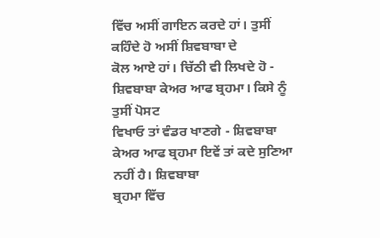ਵਿੱਚ ਅਸੀਂ ਗਾਇਨ ਕਰਦੇ ਹਾਂ। ਤੁਸੀਂ ਕਹਿੰਦੇ ਹੋ ਅਸੀਂ ਸ਼ਿਵਬਾਬਾ ਦੇ
ਕੋਲ ਆਏ ਹਾਂ। ਚਿੱਠੀ ਵੀ ਲਿਖਦੇ ਹੋ - ਸ਼ਿਵਬਾਬਾ ਕੇਅਰ ਆਫ ਬ੍ਰਹਮਾ। ਕਿਸੇ ਨੂੰ ਤੁਸੀਂ ਪੋਸਟ
ਵਿਖਾਓ ਤਾਂ ਵੰਡਰ ਖਾਣਗੇ - ਸ਼ਿਵਬਾਬਾ ਕੇਅਰ ਆਫ ਬ੍ਰਹਮਾ ਇਵੇਂ ਤਾਂ ਕਦੇ ਸੁਣਿਆ ਨਹੀਂ ਹੈ। ਸ਼ਿਵਬਾਬਾ
ਬ੍ਰਹਮਾ ਵਿੱਚ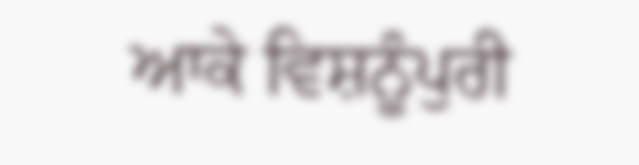ਆਕੇ ਵਿਸ਼ਨੂੰਪੁਰੀ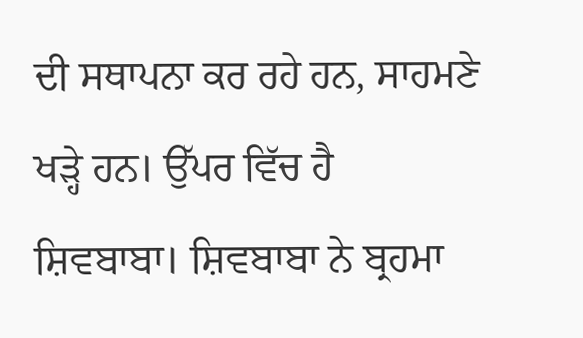ਦੀ ਸਥਾਪਨਾ ਕਰ ਰਹੇ ਹਨ, ਸਾਹਮਣੇ ਖੜ੍ਹੇ ਹਨ। ਉੱਪਰ ਵਿੱਚ ਹੈ
ਸ਼ਿਵਬਾਬਾ। ਸ਼ਿਵਬਾਬਾ ਨੇ ਬ੍ਰਹਮਾ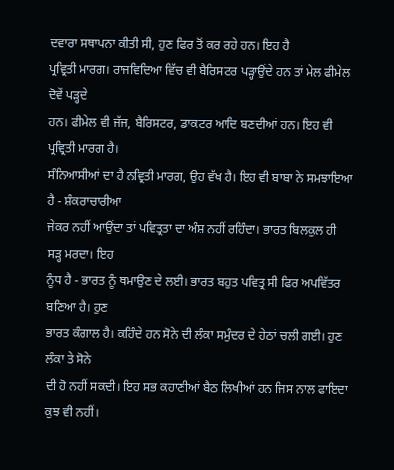ਦਵਾਰਾ ਸਥਾਪਨਾ ਕੀਤੀ ਸੀ, ਹੁਣ ਫਿਰ ਤੋਂ ਕਰ ਰਹੇ ਹਨ। ਇਹ ਹੈ
ਪ੍ਰਵ੍ਰਿਤੀ ਮਾਰਗ। ਰਾਜਵਿਦਿਆ ਵਿੱਚ ਵੀ ਬੈਰਿਸਟਰ ਪੜ੍ਹਾਉਂਦੇ ਹਨ ਤਾਂ ਮੇਲ ਫੀਮੇਲ ਦੋਵੇਂ ਪੜ੍ਹਦੇ
ਹਨ। ਫੀਮੇਲ ਵੀ ਜੱਜ, ਬੈਰਿਸਟਰ, ਡਾਕਟਰ ਆਦਿ ਬਣਦੀਆਂ ਹਨ। ਇਹ ਵੀ ਪ੍ਰਵ੍ਰਿਤੀ ਮਾਰਗ ਹੈ।
ਸੰਨਿਆਸੀਆਂ ਦਾ ਹੈ ਨਵ੍ਰਿਤੀ ਮਾਰਗ, ਉਹ ਵੱਖ ਹੈ। ਇਹ ਵੀ ਬਾਬਾ ਨੇ ਸਮਝਾਇਆ ਹੈ - ਸ਼ੰਕਰਾਚਾਰੀਆ
ਜੇਕਰ ਨਹੀਂ ਆਉਂਦਾ ਤਾਂ ਪਵਿਤ੍ਰਤਾ ਦਾ ਅੰਸ਼ ਨਹੀਂ ਰਹਿੰਦਾ। ਭਾਰਤ ਬਿਲਕੁਲ ਹੀ ਸੜ੍ਹ ਮਰਦਾ। ਇਹ
ਨੂੰਧ ਹੈ - ਭਾਰਤ ਨੂੰ ਥਮਾਉਣ ਦੇ ਲਈ। ਭਾਰਤ ਬਹੁਤ ਪਵਿਤ੍ਰ ਸੀ ਫਿਰ ਅਪਵਿੱਤਰ ਬਣਿਆ ਹੈ। ਹੁਣ
ਭਾਰਤ ਕੰਗਾਲ ਹੈ। ਕਹਿੰਦੇ ਹਨ ਸੋਨੇ ਦੀ ਲੰਕਾ ਸਮੁੰਦਰ ਦੇ ਹੇਠਾਂ ਚਲੀ ਗਈ। ਹੁਣ ਲੰਕਾ ਤੇ ਸੋਨੇ
ਦੀ ਹੋ ਨਹੀਂ ਸਕਦੀ। ਇਹ ਸਭ ਕਹਾਣੀਆਂ ਬੈਠ ਲਿਖੀਆਂ ਹਨ ਜਿਸ ਨਾਲ ਫਾਇਦਾ ਕੁਝ ਵੀ ਨਹੀਂ।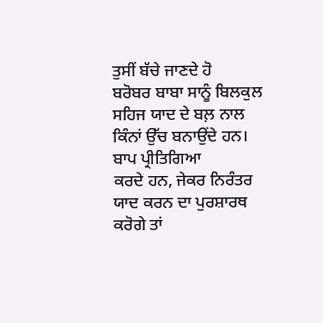ਤੁਸੀਂ ਬੱਚੇ ਜਾਣਦੇ ਹੋ
ਬਰੋਬਰ ਬਾਬਾ ਸਾਨੂੰ ਬਿਲਕੁਲ ਸਹਿਜ ਯਾਦ ਦੇ ਬਲ਼ ਨਾਲ ਕਿੰਨਾਂ ਉੱਚ ਬਨਾਉਂਦੇ ਹਨ। ਬਾਪ ਪ੍ਰੀਤਿਗਿਆ
ਕਰਦੇ ਹਨ, ਜੇਕਰ ਨਿਰੰਤਰ ਯਾਦ ਕਰਨ ਦਾ ਪੁਰਸ਼ਾਰਥ ਕਰੋਗੇ ਤਾਂ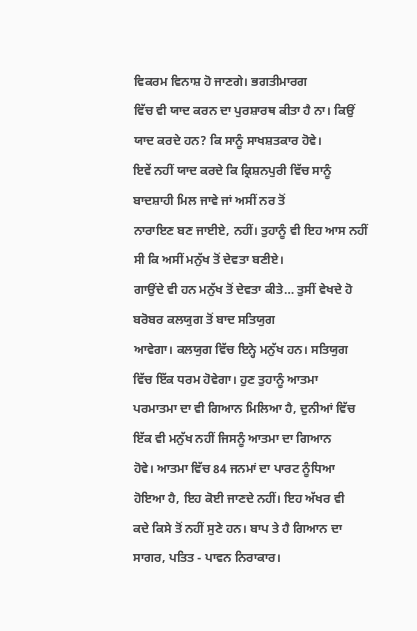ਵਿਕਰਮ ਵਿਨਾਸ਼ ਹੋ ਜਾਣਗੇ। ਭਗਤੀਮਾਰਗ
ਵਿੱਚ ਵੀ ਯਾਦ ਕਰਨ ਦਾ ਪੁਰਸ਼ਾਰਥ ਕੀਤਾ ਹੈ ਨਾ। ਕਿਉਂ ਯਾਦ ਕਰਦੇ ਹਨ? ਕਿ ਸਾਨੂੰ ਸਾਖਸ਼ਤਕਾਰ ਹੋਵੇ।
ਇਵੇਂ ਨਹੀਂ ਯਾਦ ਕਰਦੇ ਕਿ ਕ੍ਰਿਸ਼ਨਪੁਰੀ ਵਿੱਚ ਸਾਨੂੰ ਬਾਦਸ਼ਾਹੀ ਮਿਲ ਜਾਵੇ ਜਾਂ ਅਸੀਂ ਨਰ ਤੋਂ
ਨਾਰਾਇਣ ਬਣ ਜਾਈਏ, ਨਹੀਂ। ਤੁਹਾਨੂੰ ਵੀ ਇਹ ਆਸ ਨਹੀਂ ਸੀ ਕਿ ਅਸੀਂ ਮਨੁੱਖ ਤੋਂ ਦੇਵਤਾ ਬਣੀਏ।
ਗਾਉਂਦੇ ਵੀ ਹਨ ਮਨੁੱਖ ਤੋਂ ਦੇਵਤਾ ਕੀਤੇ… ਤੁਸੀਂ ਵੇਖਦੇ ਹੋ ਬਰੋਬਰ ਕਲਯੁਗ ਤੋਂ ਬਾਦ ਸਤਿਯੁਗ
ਆਵੇਗਾ। ਕਲਯੁਗ ਵਿੱਚ ਇਨ੍ਹੇ ਮਨੁੱਖ ਹਨ। ਸਤਿਯੁਗ ਵਿੱਚ ਇੱਕ ਧਰਮ ਹੋਵੇਗਾ। ਹੁਣ ਤੁਹਾਨੂੰ ਆਤਮਾ
ਪਰਮਾਤਮਾ ਦਾ ਵੀ ਗਿਆਨ ਮਿਲਿਆ ਹੈ, ਦੁਨੀਆਂ ਵਿੱਚ ਇੱਕ ਵੀ ਮਨੁੱਖ ਨਹੀਂ ਜਿਸਨੂੰ ਆਤਮਾ ਦਾ ਗਿਆਨ
ਹੋਵੇ। ਆਤਮਾ ਵਿੱਚ 84 ਜਨਮਾਂ ਦਾ ਪਾਰਟ ਨੂੰਧਿਆ ਹੋਇਆ ਹੈ, ਇਹ ਕੋਈ ਜਾਣਦੇ ਨਹੀਂ। ਇਹ ਅੱਖਰ ਵੀ
ਕਦੇ ਕਿਸੇ ਤੋਂ ਨਹੀਂ ਸੁਣੇ ਹਨ। ਬਾਪ ਤੇ ਹੈ ਗਿਆਨ ਦਾ ਸਾਗਰ, ਪਤਿਤ - ਪਾਵਨ ਨਿਰਾਕਾਰ।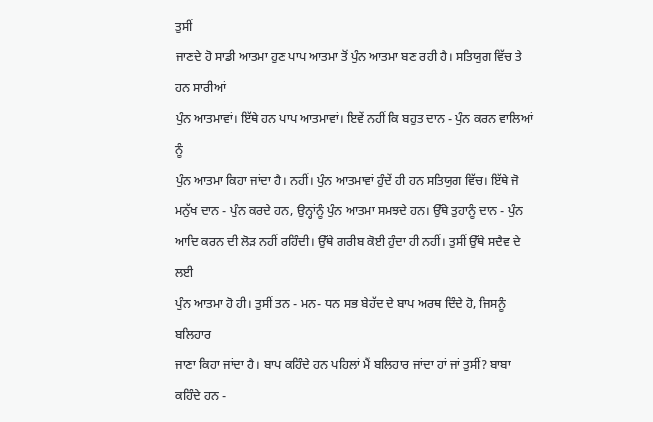ਤੁਸੀਂ
ਜਾਣਦੇ ਹੋ ਸਾਡੀ ਆਤਮਾ ਹੁਣ ਪਾਪ ਆਤਮਾ ਤੋਂ ਪੁੰਨ ਆਤਮਾ ਬਣ ਰਹੀ ਹੈ। ਸਤਿਯੁਗ ਵਿੱਚ ਤੇ ਹਨ ਸਾਰੀਆਂ
ਪੁੰਨ ਆਤਮਾਵਾਂ। ਇੱਥੇ ਹਨ ਪਾਪ ਆਤਮਾਵਾਂ। ਇਵੇਂ ਨਹੀਂ ਕਿ ਬਹੁਤ ਦਾਨ - ਪੁੰਨ ਕਰਨ ਵਾਲਿਆਂ ਨੂੰ
ਪੁੰਨ ਆਤਮਾ ਕਿਹਾ ਜਾਂਦਾ ਹੈ। ਨਹੀਂ। ਪੁੰਨ ਆਤਮਾਵਾਂ ਹੁੰਦੇਂ ਹੀ ਹਨ ਸਤਿਯੁਗ ਵਿੱਚ। ਇੱਥੇ ਜੋ
ਮਨੁੱਖ ਦਾਨ - ਪੁੰਨ ਕਰਦੇ ਹਨ, ਉਨ੍ਹਾਂਨੂੰ ਪੁੰਨ ਆਤਮਾ ਸਮਝਦੇ ਹਨ। ਉੱਥੇ ਤੁਹਾਨੂੰ ਦਾਨ - ਪੁੰਨ
ਆਦਿ ਕਰਨ ਦੀ ਲੋੜ ਨਹੀਂ ਰਹਿੰਦੀ। ਉੱਥੇ ਗਰੀਬ ਕੋਈ ਹੁੰਦਾ ਹੀ ਨਹੀਂ। ਤੁਸੀਂ ਉੱਥੇ ਸਦੈਵ ਦੇ ਲਈ
ਪੁੰਨ ਆਤਮਾ ਹੋ ਹੀ। ਤੁਸੀਂ ਤਨ - ਮਨ- ਧਨ ਸਭ ਬੇਹੱਦ ਦੇ ਬਾਪ ਅਰਥ ਦਿੰਦੇ ਹੋ, ਜਿਸਨੂੰ ਬਲਿਹਾਰ
ਜਾਣਾ ਕਿਹਾ ਜਾਂਦਾ ਹੈ। ਬਾਪ ਕਹਿੰਦੇ ਹਨ ਪਹਿਲਾਂ ਮੈਂ ਬਲਿਹਾਰ ਜਾਂਦਾ ਹਾਂ ਜਾਂ ਤੁਸੀਂ? ਬਾਬਾ
ਕਹਿੰਦੇ ਹਨ -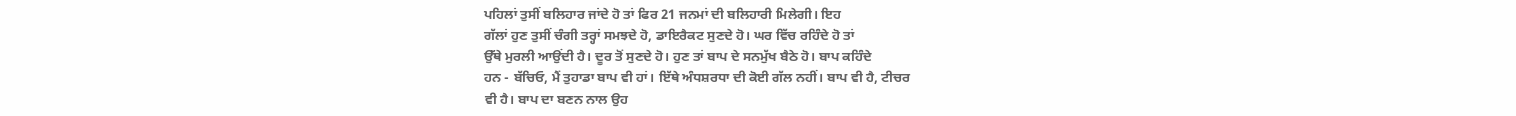ਪਹਿਲਾਂ ਤੁਸੀਂ ਬਲਿਹਾਰ ਜਾਂਦੇ ਹੋ ਤਾਂ ਫਿਰ 21 ਜਨਮਾਂ ਦੀ ਬਲਿਹਾਰੀ ਮਿਲੇਗੀ। ਇਹ
ਗੱਲਾਂ ਹੁਣ ਤੁਸੀਂ ਚੰਗੀ ਤਰ੍ਹਾਂ ਸਮਝਦੇ ਹੋ, ਡਾਇਰੈਕਟ ਸੁਣਦੇ ਹੋ। ਘਰ ਵਿੱਚ ਰਹਿੰਦੇ ਹੋ ਤਾਂ
ਉੱਥੇ ਮੁਰਲੀ ਆਉਂਦੀ ਹੈ। ਦੂਰ ਤੋਂ ਸੁਣਦੇ ਹੋ। ਹੁਣ ਤਾਂ ਬਾਪ ਦੇ ਸਨਮੁੱਖ ਬੈਠੇ ਹੋ। ਬਾਪ ਕਹਿੰਦੇ
ਹਨ - ਬੱਚਿਓ, ਮੈਂ ਤੁਹਾਡਾ ਬਾਪ ਵੀ ਹਾਂ। ਇੱਥੇ ਅੰਧਸ਼ਰਧਾ ਦੀ ਕੋਈ ਗੱਲ ਨਹੀਂ। ਬਾਪ ਵੀ ਹੈ, ਟੀਚਰ
ਵੀ ਹੈ। ਬਾਪ ਦਾ ਬਣਨ ਨਾਲ ਉਹ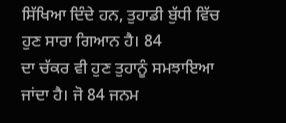ਸਿੱਖਿਆ ਦਿੰਦੇ ਹਨ, ਤੁਹਾਡੀ ਬੁੱਧੀ ਵਿੱਚ ਹੁਣ ਸਾਰਾ ਗਿਆਨ ਹੈ। 84
ਦਾ ਚੱਕਰ ਵੀ ਹੁਣ ਤੁਹਾਨੂੰ ਸਮਝਾਇਆ ਜਾਂਦਾ ਹੈ। ਜੋ 84 ਜਨਮ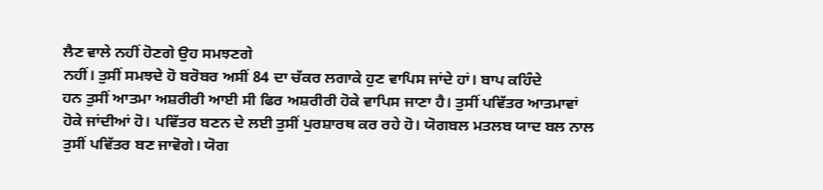ਲੈਣ ਵਾਲੇ ਨਹੀਂ ਹੋਣਗੇ ਉਹ ਸਮਝਣਗੇ
ਨਹੀਂ। ਤੁਸੀਂ ਸਮਝਦੇ ਹੋ ਬਰੋਬਰ ਅਸੀਂ 84 ਦਾ ਚੱਕਰ ਲਗਾਕੇ ਹੁਣ ਵਾਪਿਸ ਜਾਂਦੇ ਹਾਂ। ਬਾਪ ਕਹਿੰਦੇ
ਹਨ ਤੁਸੀਂ ਆਤਮਾ ਅਸ਼ਰੀਰੀ ਆਈ ਸੀ ਫਿਰ ਅਸ਼ਰੀਰੀ ਹੋਕੇ ਵਾਪਿਸ ਜਾਣਾ ਹੈ। ਤੁਸੀਂ ਪਵਿੱਤਰ ਆਤਮਾਵਾਂ
ਹੋਕੇ ਜਾਂਦੀਆਂ ਹੋ। ਪਵਿੱਤਰ ਬਣਨ ਦੇ ਲਈ ਤੁਸੀਂ ਪੁਰਸ਼ਾਰਥ ਕਰ ਰਹੇ ਹੋ। ਯੋਗਬਲ ਮਤਲਬ ਯਾਦ ਬਲ ਨਾਲ
ਤੁਸੀਂ ਪਵਿੱਤਰ ਬਣ ਜਾਵੋਗੇ। ਯੋਗ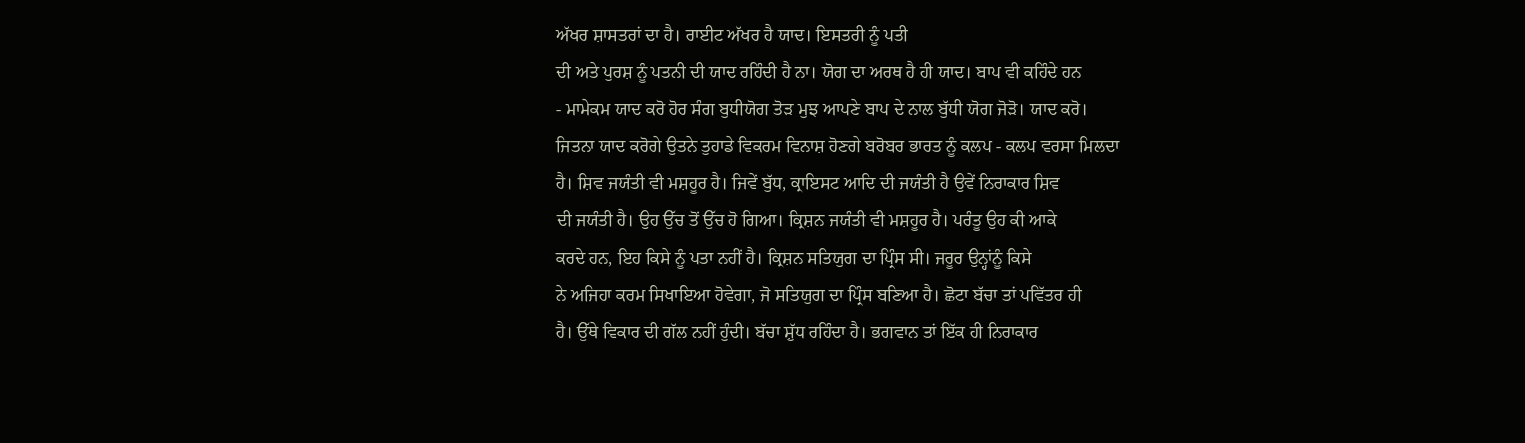ਅੱਖਰ ਸ਼ਾਸਤਰਾਂ ਦਾ ਹੈ। ਰਾਈਟ ਅੱਖਰ ਹੈ ਯਾਦ। ਇਸਤਰੀ ਨੂੰ ਪਤੀ
ਦੀ ਅਤੇ ਪੁਰਸ਼ ਨੂੰ ਪਤਨੀ ਦੀ ਯਾਦ ਰਹਿੰਦੀ ਹੈ ਨਾ। ਯੋਗ ਦਾ ਅਰਥ ਹੈ ਹੀ ਯਾਦ। ਬਾਪ ਵੀ ਕਹਿੰਦੇ ਹਨ
- ਮਾਮੇਕਮ ਯਾਦ ਕਰੋ ਹੋਰ ਸੰਗ ਬੁਧੀਯੋਗ ਤੋੜ ਮੁਝ ਆਪਣੇ ਬਾਪ ਦੇ ਨਾਲ ਬੁੱਧੀ ਯੋਗ ਜੋੜੋ। ਯਾਦ ਕਰੋ।
ਜਿਤਨਾ ਯਾਦ ਕਰੋਗੇ ਉਤਨੇ ਤੁਹਾਡੇ ਵਿਕਰਮ ਵਿਨਾਸ਼ ਹੋਣਗੇ ਬਰੋਬਰ ਭਾਰਤ ਨੂੰ ਕਲਪ - ਕਲਪ ਵਰਸਾ ਮਿਲਦਾ
ਹੈ। ਸ਼ਿਵ ਜਯੰਤੀ ਵੀ ਮਸ਼ਹੂਰ ਹੈ। ਜਿਵੇਂ ਬੁੱਧ, ਕ੍ਰਾਇਸਟ ਆਦਿ ਦੀ ਜਯੰਤੀ ਹੈ ਉਵੇਂ ਨਿਰਾਕਾਰ ਸ਼ਿਵ
ਦੀ ਜਯੰਤੀ ਹੈ। ਉਹ ਉੱਚ ਤੋਂ ਉੱਚ ਹੋ ਗਿਆ। ਕ੍ਰਿਸ਼ਨ ਜਯੰਤੀ ਵੀ ਮਸ਼ਹੂਰ ਹੈ। ਪਰੰਤੂ ਉਹ ਕੀ ਆਕੇ
ਕਰਦੇ ਹਨ, ਇਹ ਕਿਸੇ ਨੂੰ ਪਤਾ ਨਹੀਂ ਹੈ। ਕ੍ਰਿਸ਼ਨ ਸਤਿਯੁਗ ਦਾ ਪ੍ਰਿੰਸ ਸੀ। ਜਰੂਰ ਉਨ੍ਹਾਂਨੂੰ ਕਿਸੇ
ਨੇ ਅਜਿਹਾ ਕਰਮ ਸਿਖਾਇਆ ਹੋਵੇਗਾ, ਜੋ ਸਤਿਯੁਗ ਦਾ ਪ੍ਰਿੰਸ ਬਣਿਆ ਹੈ। ਛੋਟਾ ਬੱਚਾ ਤਾਂ ਪਵਿੱਤਰ ਹੀ
ਹੈ। ਉੱਥੇ ਵਿਕਾਰ ਦੀ ਗੱਲ ਨਹੀਂ ਹੁੰਦੀ। ਬੱਚਾ ਸ਼ੁੱਧ ਰਹਿੰਦਾ ਹੈ। ਭਗਵਾਨ ਤਾਂ ਇੱਕ ਹੀ ਨਿਰਾਕਾਰ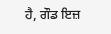ਹੈ, ਗੌਡ ਇਜ਼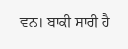ਵਨ। ਬਾਕੀ ਸਾਰੀ ਹੈ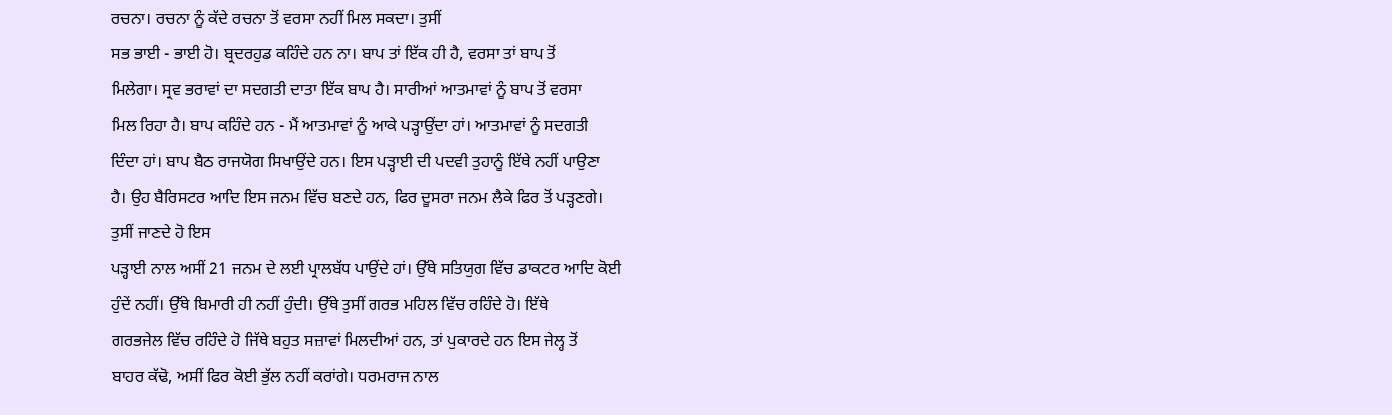ਰਚਨਾ। ਰਚਨਾ ਨੂੰ ਕੱਦੇ ਰਚਨਾ ਤੋਂ ਵਰਸਾ ਨਹੀਂ ਮਿਲ ਸਕਦਾ। ਤੁਸੀਂ
ਸਭ ਭਾਈ - ਭਾਈ ਹੋ। ਬ੍ਰਦਰਹੁਡ ਕਹਿੰਦੇ ਹਨ ਨਾ। ਬਾਪ ਤਾਂ ਇੱਕ ਹੀ ਹੈ, ਵਰਸਾ ਤਾਂ ਬਾਪ ਤੋਂ
ਮਿਲੇਗਾ। ਸ੍ਰਵ ਭਰਾਵਾਂ ਦਾ ਸਦਗਤੀ ਦਾਤਾ ਇੱਕ ਬਾਪ ਹੈ। ਸਾਰੀਆਂ ਆਤਮਾਵਾਂ ਨੂੰ ਬਾਪ ਤੋਂ ਵਰਸਾ
ਮਿਲ ਰਿਹਾ ਹੈ। ਬਾਪ ਕਹਿੰਦੇ ਹਨ - ਮੈਂ ਆਤਮਾਵਾਂ ਨੂੰ ਆਕੇ ਪੜ੍ਹਾਉਂਦਾ ਹਾਂ। ਆਤਮਾਵਾਂ ਨੂੰ ਸਦਗਤੀ
ਦਿੰਦਾ ਹਾਂ। ਬਾਪ ਬੈਠ ਰਾਜਯੋਗ ਸਿਖਾਉਂਦੇ ਹਨ। ਇਸ ਪੜ੍ਹਾਈ ਦੀ ਪਦਵੀ ਤੁਹਾਨੂੰ ਇੱਥੇ ਨਹੀਂ ਪਾਉਣਾ
ਹੈ। ਉਹ ਬੈਰਿਸਟਰ ਆਦਿ ਇਸ ਜਨਮ ਵਿੱਚ ਬਣਦੇ ਹਨ, ਫਿਰ ਦੂਸਰਾ ਜਨਮ ਲੈਕੇ ਫਿਰ ਤੋਂ ਪੜ੍ਹਣਗੇ।
ਤੁਸੀਂ ਜਾਣਦੇ ਹੋ ਇਸ
ਪੜ੍ਹਾਈ ਨਾਲ ਅਸੀਂ 21 ਜਨਮ ਦੇ ਲਈ ਪ੍ਰਾਲਬੱਧ ਪਾਉਂਦੇ ਹਾਂ। ਉੱਥੇ ਸਤਿਯੁਗ ਵਿੱਚ ਡਾਕਟਰ ਆਦਿ ਕੋਈ
ਹੁੰਦੇਂ ਨਹੀਂ। ਉੱਥੇ ਬਿਮਾਰੀ ਹੀ ਨਹੀਂ ਹੁੰਦੀ। ਉੱਥੇ ਤੁਸੀਂ ਗਰਭ ਮਹਿਲ ਵਿੱਚ ਰਹਿੰਦੇ ਹੋ। ਇੱਥੇ
ਗਰਭਜੇਲ ਵਿੱਚ ਰਹਿੰਦੇ ਹੋ ਜਿੱਥੇ ਬਹੁਤ ਸਜ਼ਾਵਾਂ ਮਿਲਦੀਆਂ ਹਨ, ਤਾਂ ਪੁਕਾਰਦੇ ਹਨ ਇਸ ਜੇਲ੍ਹ ਤੋਂ
ਬਾਹਰ ਕੱਢੋ, ਅਸੀਂ ਫਿਰ ਕੋਈ ਭੁੱਲ ਨਹੀਂ ਕਰਾਂਗੇ। ਧਰਮਰਾਜ ਨਾਲ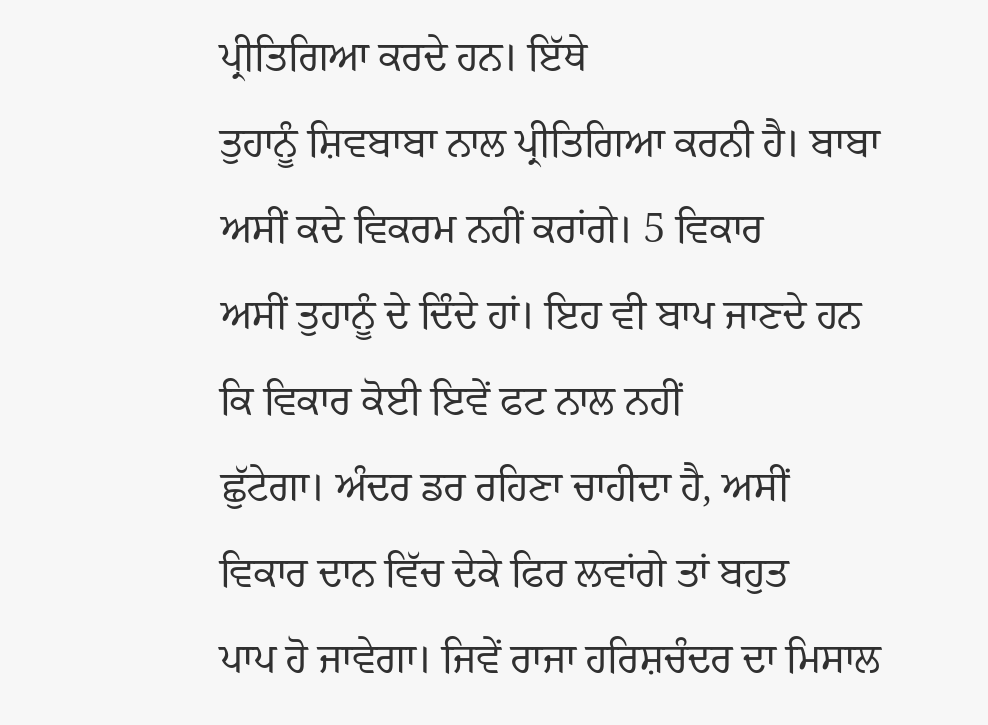ਪ੍ਰੀਤਿਗਿਆ ਕਰਦੇ ਹਨ। ਇੱਥੇ
ਤੁਹਾਨੂੰ ਸ਼ਿਵਬਾਬਾ ਨਾਲ ਪ੍ਰੀਤਿਗਿਆ ਕਰਨੀ ਹੈ। ਬਾਬਾ ਅਸੀਂ ਕਦੇ ਵਿਕਰਮ ਨਹੀਂ ਕਰਾਂਗੇ। 5 ਵਿਕਾਰ
ਅਸੀਂ ਤੁਹਾਨੂੰ ਦੇ ਦਿੰਦੇ ਹਾਂ। ਇਹ ਵੀ ਬਾਪ ਜਾਣਦੇ ਹਨ ਕਿ ਵਿਕਾਰ ਕੋਈ ਇਵੇਂ ਫਟ ਨਾਲ ਨਹੀਂ
ਛੁੱਟੇਗਾ। ਅੰਦਰ ਡਰ ਰਹਿਣਾ ਚਾਹੀਦਾ ਹੈ, ਅਸੀਂ ਵਿਕਾਰ ਦਾਨ ਵਿੱਚ ਦੇਕੇ ਫਿਰ ਲਵਾਂਗੇ ਤਾਂ ਬਹੁਤ
ਪਾਪ ਹੋ ਜਾਵੇਗਾ। ਜਿਵੇਂ ਰਾਜਾ ਹਰਿਸ਼ਚੰਦਰ ਦਾ ਮਿਸਾਲ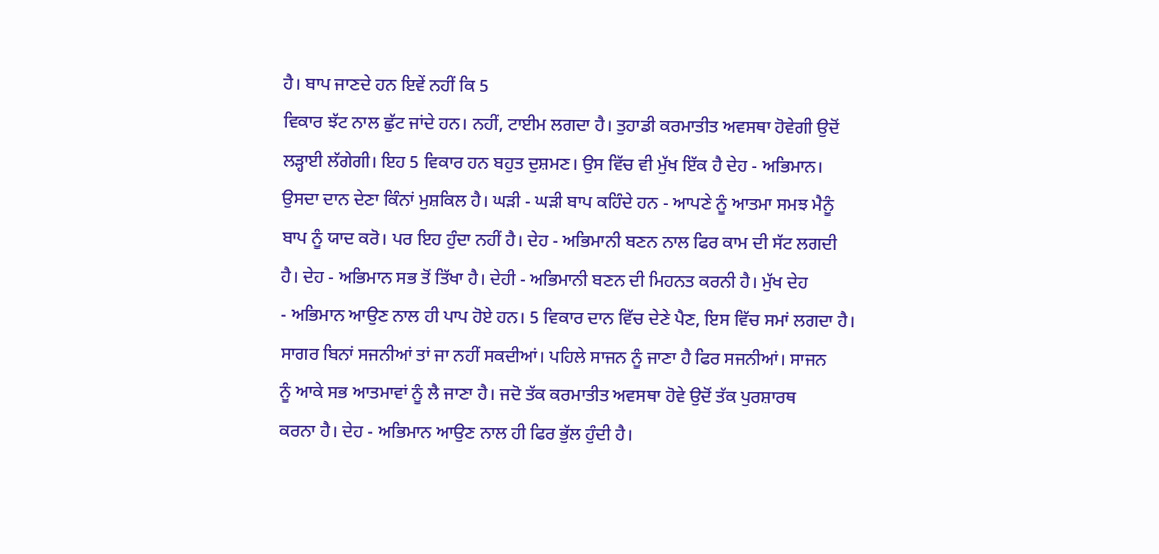ਹੈ। ਬਾਪ ਜਾਣਦੇ ਹਨ ਇਵੇਂ ਨਹੀਂ ਕਿ 5
ਵਿਕਾਰ ਝੱਟ ਨਾਲ ਛੁੱਟ ਜਾਂਦੇ ਹਨ। ਨਹੀਂ, ਟਾਈਮ ਲਗਦਾ ਹੈ। ਤੁਹਾਡੀ ਕਰਮਾਤੀਤ ਅਵਸਥਾ ਹੋਵੇਗੀ ਉਦੋਂ
ਲੜ੍ਹਾਈ ਲੱਗੇਗੀ। ਇਹ 5 ਵਿਕਾਰ ਹਨ ਬਹੁਤ ਦੁਸ਼ਮਣ। ਉਸ ਵਿੱਚ ਵੀ ਮੁੱਖ ਇੱਕ ਹੈ ਦੇਹ - ਅਭਿਮਾਨ।
ਉਸਦਾ ਦਾਨ ਦੇਣਾ ਕਿੰਨਾਂ ਮੁਸ਼ਕਿਲ ਹੈ। ਘੜੀ - ਘੜੀ ਬਾਪ ਕਹਿੰਦੇ ਹਨ - ਆਪਣੇ ਨੂੰ ਆਤਮਾ ਸਮਝ ਮੈਨੂੰ
ਬਾਪ ਨੂੰ ਯਾਦ ਕਰੋ। ਪਰ ਇਹ ਹੁੰਦਾ ਨਹੀਂ ਹੈ। ਦੇਹ - ਅਭਿਮਾਨੀ ਬਣਨ ਨਾਲ ਫਿਰ ਕਾਮ ਦੀ ਸੱਟ ਲਗਦੀ
ਹੈ। ਦੇਹ - ਅਭਿਮਾਨ ਸਭ ਤੋਂ ਤਿੱਖਾ ਹੈ। ਦੇਹੀ - ਅਭਿਮਾਨੀ ਬਣਨ ਦੀ ਮਿਹਨਤ ਕਰਨੀ ਹੈ। ਮੁੱਖ ਦੇਹ
- ਅਭਿਮਾਨ ਆਉਣ ਨਾਲ ਹੀ ਪਾਪ ਹੋਏ ਹਨ। 5 ਵਿਕਾਰ ਦਾਨ ਵਿੱਚ ਦੇਣੇ ਪੈਣ, ਇਸ ਵਿੱਚ ਸਮਾਂ ਲਗਦਾ ਹੈ।
ਸਾਗਰ ਬਿਨਾਂ ਸਜਨੀਆਂ ਤਾਂ ਜਾ ਨਹੀਂ ਸਕਦੀਆਂ। ਪਹਿਲੇ ਸਾਜਨ ਨੂੰ ਜਾਣਾ ਹੈ ਫਿਰ ਸਜਨੀਆਂ। ਸਾਜਨ
ਨੂੰ ਆਕੇ ਸਭ ਆਤਮਾਵਾਂ ਨੂੰ ਲੈ ਜਾਣਾ ਹੈ। ਜਦੋ ਤੱਕ ਕਰਮਾਤੀਤ ਅਵਸਥਾ ਹੋਵੇ ਉਦੋਂ ਤੱਕ ਪੁਰਸ਼ਾਰਥ
ਕਰਨਾ ਹੈ। ਦੇਹ - ਅਭਿਮਾਨ ਆਉਣ ਨਾਲ ਹੀ ਫਿਰ ਭੁੱਲ ਹੁੰਦੀ ਹੈ।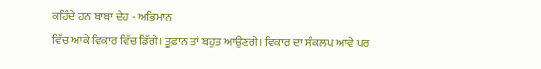ਕਹਿੰਦੇ ਹਨ ਬਾਬਾ ਦੇਹ - ਅਭਿਮਾਨ
ਵਿੱਚ ਆਕੇ ਵਿਕਾਰ ਵਿੱਚ ਡਿੱਗੇ। ਤੂਫ਼ਾਨ ਤਾਂ ਬਹੁਤ ਆਉਣਗੇ। ਵਿਕਾਰ ਦਾ ਸੰਕਲਪ ਆਵੇ ਪਰ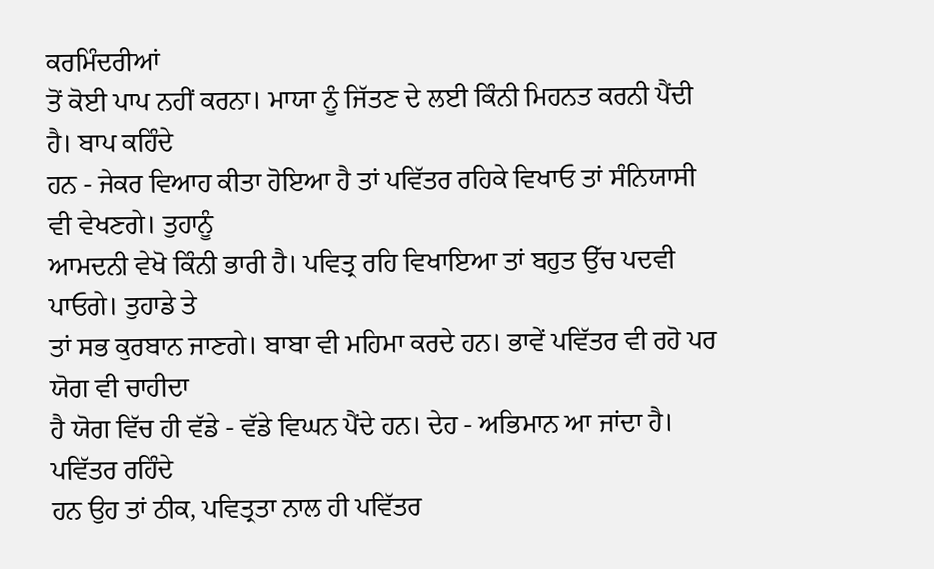ਕਰਮਿੰਦਰੀਆਂ
ਤੋਂ ਕੋਈ ਪਾਪ ਨਹੀਂ ਕਰਨਾ। ਮਾਯਾ ਨੂੰ ਜਿੱਤਣ ਦੇ ਲਈ ਕਿੰਨੀ ਮਿਹਨਤ ਕਰਨੀ ਪੈਂਦੀ ਹੈ। ਬਾਪ ਕਹਿੰਦੇ
ਹਨ - ਜੇਕਰ ਵਿਆਹ ਕੀਤਾ ਹੋਇਆ ਹੈ ਤਾਂ ਪਵਿੱਤਰ ਰਹਿਕੇ ਵਿਖਾਓ ਤਾਂ ਸੰਨਿਯਾਸੀ ਵੀ ਵੇਖਣਗੇ। ਤੁਹਾਨੂੰ
ਆਮਦਨੀ ਵੇਖੋ ਕਿੰਨੀ ਭਾਰੀ ਹੈ। ਪਵਿਤ੍ਰ ਰਹਿ ਵਿਖਾਇਆ ਤਾਂ ਬਹੁਤ ਉੱਚ ਪਦਵੀ ਪਾਓਗੇ। ਤੁਹਾਡੇ ਤੇ
ਤਾਂ ਸਭ ਕੁਰਬਾਨ ਜਾਣਗੇ। ਬਾਬਾ ਵੀ ਮਹਿਮਾ ਕਰਦੇ ਹਨ। ਭਾਵੇਂ ਪਵਿੱਤਰ ਵੀ ਰਹੋ ਪਰ ਯੋਗ ਵੀ ਚਾਹੀਦਾ
ਹੈ ਯੋਗ ਵਿੱਚ ਹੀ ਵੱਡੇ - ਵੱਡੇ ਵਿਘਨ ਪੈਂਦੇ ਹਨ। ਦੇਹ - ਅਭਿਮਾਨ ਆ ਜਾਂਦਾ ਹੈ। ਪਵਿੱਤਰ ਰਹਿੰਦੇ
ਹਨ ਉਹ ਤਾਂ ਠੀਕ, ਪਵਿਤ੍ਰਤਾ ਨਾਲ ਹੀ ਪਵਿੱਤਰ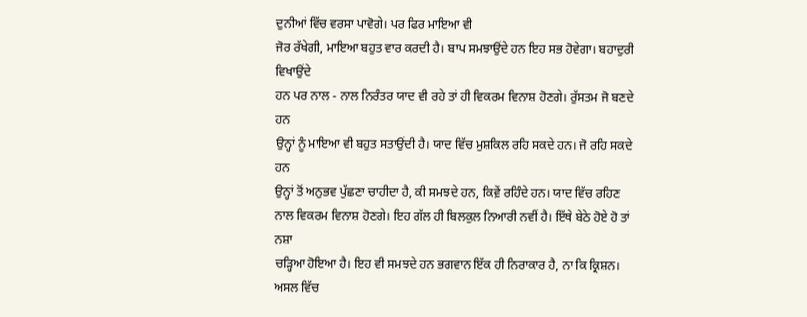ਦੁਨੀਆਂ ਵਿੱਚ ਵਰਸਾ ਪਾਵੋਗੇ। ਪਰ ਫਿਰ ਮਾਇਆ ਵੀ
ਜੋਰ ਰੱਖੇਗੀ, ਮਾਇਆ ਬਹੁਤ ਵਾਰ ਕਰਦੀ ਹੈ। ਬਾਪ ਸਮਝਾਉਂਦੇ ਹਨ ਇਹ ਸਭ ਹੋਵੇਗਾ। ਬਹਾਦੁਰੀ ਵਿਖਾਉਂਦੇ
ਹਨ ਪਰ ਨਾਲ - ਨਾਲ ਨਿਰੰਤਰ ਯਾਦ ਵੀ ਰਹੇ ਤਾਂ ਹੀ ਵਿਕਰਮ ਵਿਨਾਸ਼ ਹੋਣਗੇ। ਰੁੱਸਤਮ ਜੋ ਬਣਦੇ ਹਨ
ਉਨ੍ਹਾਂ ਨੂੰ ਮਾਇਆ ਵੀ ਬਹੁਤ ਸਤਾਉਂਦੀ ਹੈ। ਯਾਦ ਵਿੱਚ ਮੁਸ਼ਕਿਲ ਰਹਿ ਸਕਦੇ ਹਨ। ਜੋ ਰਹਿ ਸਕਦੇ ਹਨ
ਉਨ੍ਹਾਂ ਤੋਂ ਅਨੁਭਵ ਪੁੱਛਣਾ ਚਾਹੀਦਾ ਹੈ, ਕੀ ਸਮਝਦੇ ਹਨ, ਕਿਵ਼ੇਂ ਰਹਿੰਦੇ ਹਨ। ਯਾਦ ਵਿੱਚ ਰਹਿਣ
ਨਾਲ ਵਿਕਰਮ ਵਿਨਾਸ਼ ਹੋਣਗੇ। ਇਹ ਗੱਲ ਹੀ ਬਿਲਕੁਲ ਨਿਆਰੀ ਨਵੀਂ ਹੈ। ਇੱਥੇ ਬੇਠੇ ਹੋਏ ਹੋ ਤਾਂ ਨਸ਼ਾ
ਚੜ੍ਹਿਆ ਹੋਇਆ ਹੈ। ਇਹ ਵੀ ਸਮਝਦੇ ਹਨ ਭਗਵਾਨ ਇੱਕ ਹੀ ਨਿਰਾਕਾਰ ਹੈ, ਨਾ ਕਿ ਕ੍ਰਿਸ਼ਨ। ਅਸਲ ਵਿੱਚ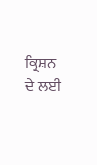ਕ੍ਰਿਸ਼ਨ ਦੇ ਲਈ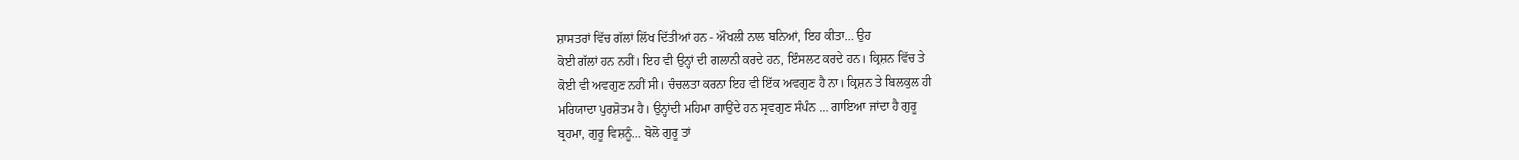ਸ਼ਾਸਤਰਾਂ ਵਿੱਚ ਗੱਲਾਂ ਲਿੱਖ ਦਿੱਤੀਆਂ ਹਨ - ਔਖਲੀ ਨਾਲ ਬਨਿਆਂ, ਇਹ ਕੀਤਾ… ਉਹ
ਕੋਈ ਗੱਲਾਂ ਹਨ ਨਹੀਂ। ਇਹ ਵੀ ਉਨ੍ਹਾਂ ਦੀ ਗਲਾਨੀ ਕਰਦੇ ਹਨ, ਇੰਸਲਟ ਕਰਦੇ ਹਨ। ਕ੍ਰਿਸ਼ਨ ਵਿੱਚ ਤੇ
ਕੋਈ ਵੀ ਅਵਗੁਣ ਨਹੀਂ ਸੀ। ਚੰਚਲਤਾ ਕਰਨਾ ਇਹ ਵੀ ਇੱਕ ਅਵਗੁਣ ਹੈ ਨਾ। ਕ੍ਰਿਸ਼ਨ ਤੇ ਬਿਲਕੁਲ ਹੀ
ਮਰਿਯਾਦਾ ਪੁਰਸ਼ੋਤਮ ਹੈ। ਉਨ੍ਹਾਂਦੀ ਮਹਿਮਾ ਗਾਉਂਦੇ ਹਨ ਸ੍ਰਵਗੁਣ ਸੰਪੰਨ … ਗਾਇਆ ਜਾਂਦਾ ਹੈ ਗੁਰੂ
ਬ੍ਰਹਮਾ, ਗੁਰੂ ਵਿਸ਼ਨੂੰ… ਬੋਲੋ ਗੁਰੂ ਤਾਂ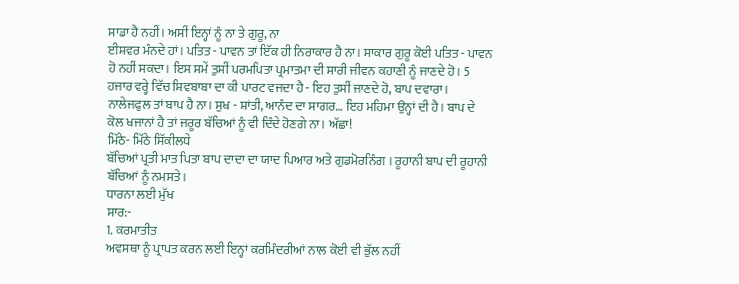ਸਾਡਾ ਹੈ ਨਹੀਂ। ਅਸੀਂ ਇਨ੍ਹਾਂ ਨੂੰ ਨਾ ਤੇ ਗੁਰੂ, ਨਾ
ਈਸ਼ਵਰ ਮੰਨਦੇ ਹਾਂ। ਪਤਿਤ - ਪਾਵਨ ਤਾਂ ਇੱਕ ਹੀ ਨਿਰਾਕਾਰ ਹੈ ਨਾ। ਸਾਕਾਰ ਗੁਰੂ ਕੋਈ ਪਤਿਤ - ਪਾਵਨ
ਹੋ ਨਹੀਂ ਸਕਦਾ। ਇਸ ਸਮੇਂ ਤੁਸੀਂ ਪਰਮਪਿਤਾ ਪ੍ਰਮਾਤਮਾ ਦੀ ਸਾਰੀ ਜੀਵਨ ਕਹਾਣੀ ਨੂੰ ਜਾਣਦੇ ਹੋ। 5
ਹਜਾਰ ਵਰ੍ਹੇ ਵਿੱਚ ਸ਼ਿਵਬਾਬਾ ਦਾ ਕੀ ਪਾਰਟ ਵਜਦਾ ਹੈ - ਇਹ ਤੁਸੀਂ ਜਾਣਦੇ ਹੋ, ਬਾਪ ਦਵਾਰਾ।
ਨਾਲੇਜਫੁਲ ਤਾਂ ਬਾਪ ਹੈ ਨਾ। ਸੁਖ - ਸ਼ਾਂਤੀ, ਆਨੰਦ ਦਾ ਸਾਗਰ… ਇਹ ਮਹਿਮਾ ਉਨ੍ਹਾਂ ਦੀ ਹੈ। ਬਾਪ ਦੇ
ਕੋਲ ਖਜਾਨਾਂ ਹੈ ਤਾਂ ਜਰੂਰ ਬੱਚਿਆਂ ਨੂੰ ਵੀ ਦਿੰਦੇ ਹੋਣਗੇ ਨਾ। ਅੱਛਾ!
ਮਿੱਠੇ- ਮਿੱਠੇ ਸਿੱਕੀਲਧੇ
ਬੱਚਿਆਂ ਪ੍ਰਤੀ ਮਾਤ ਪਿਤਾ ਬਾਪ ਦਾਦਾ ਦਾ ਯਾਦ ਪਿਆਰ ਅਤੇ ਗੁਡਮੋਰਨਿੰਗ । ਰੂਹਾਨੀ ਬਾਪ ਦੀ ਰੂਹਾਨੀ
ਬੱਚਿਆਂ ਨੂੰ ਨਮਸਤੇ।
ਧਾਰਨਾ ਲਈ ਮੁੱਖ
ਸਾਰ:-
1. ਕਰਮਾਤੀਤ
ਅਵਸਥਾ ਨੂੰ ਪ੍ਰਾਪਤ ਕਰਨ ਲਈ ਇਨ੍ਹਾਂ ਕਰਮਿੰਦਰੀਆਂ ਨਾਲ ਕੋਈ ਵੀ ਭੁੱਲ ਨਹੀਂ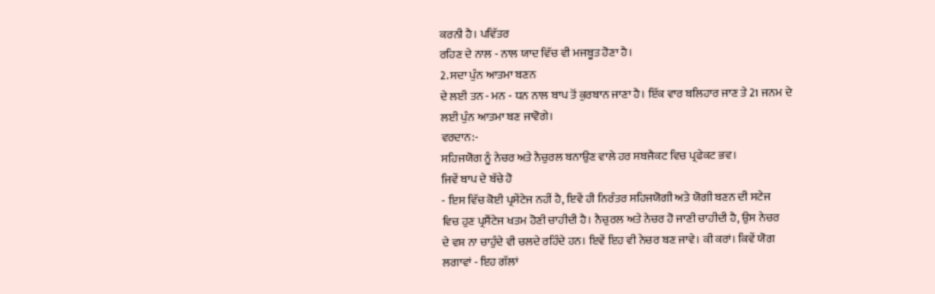ਕਰਨੀ ਹੈ। ਪਵਿੱਤਰ
ਰਹਿਣ ਦੇ ਨਾਲ - ਨਾਲ ਯਾਦ ਵਿੱਚ ਵੀ ਮਜਬੂਤ ਹੋਣਾ ਹੈ।
2. ਸਦਾ ਪੁੰਨ ਆਤਮਾ ਬਣਨ
ਦੇ ਲਈ ਤਨ - ਮਨ - ਧਨ ਨਾਲ ਬਾਪ ਤੋਂ ਕੁਰਬਾਨ ਜਾਣਾ ਹੈ। ਇੱਕ ਵਾਰ ਬਲਿਹਾਰ ਜਾਣ ਤੇ 21 ਜਨਮ ਦੇ
ਲਈ ਪੁੰਨ ਆਤਮਾ ਬਣ ਜਾਵੋਗੇ।
ਵਰਦਾਨ:-
ਸਹਿਜਯੋਗ ਨੂੰ ਨੇਚਰ ਅਤੇ ਨੈਚੁਰਲ ਬਨਾਉਣ ਵਾਲੇ ਹਰ ਸਬਜੈਕਟ ਵਿਚ ਪ੍ਰਫੇਕਟ ਭਵ।
ਜਿਵੇਂ ਬਾਪ ਦੇ ਬੱਚੇ ਹੋ
- ਇਸ ਵਿੱਚ ਕੋਈ ਪ੍ਰਸੇਂਟੇਜ ਨਹੀਂ ਹੈ, ਇਵੇਂ ਹੀ ਨਿਰੰਤਰ ਸਹਿਜਯੋਗੀ ਅਤੇ ਯੋਗੀ ਬਣਨ ਦੀ ਸਟੇਜ
ਵਿਚ ਹੁਣ ਪ੍ਰਸੈਂਟੇਜ ਖਤਮ ਹੋਣੀ ਚਾਹੀਦੀ ਹੈ। ਨੈਚੁਰਲ ਅਤੇ ਨੇਚਰ ਹੋ ਜਾਣੀ ਚਾਹੀਦੀ ਹੈ, ਉਸ ਨੇਚਰ
ਦੇ ਵਸ਼ ਨਾ ਚਾਹੁੰਦੇ ਵੀ ਚਲਦੇ ਰਹਿੰਦੇ ਹਨ। ਇਵੇਂ ਇਹ ਵੀ ਨੇਚਰ ਬਣ ਜਾਵੇ। ਕੀ ਕਰਾਂ। ਕਿਵੇਂ ਯੋਗ
ਲਗਾਵਾਂ - ਇਹ ਗੱਲਾਂ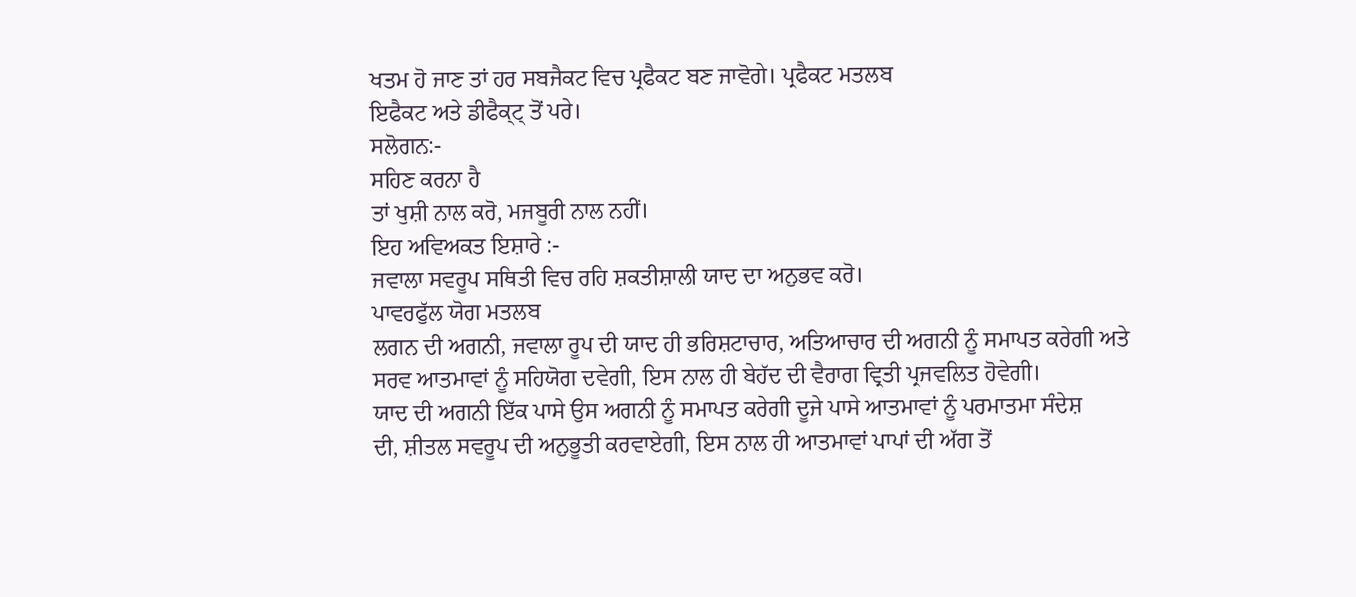ਖਤਮ ਹੋ ਜਾਣ ਤਾਂ ਹਰ ਸਬਜੈਕਟ ਵਿਚ ਪ੍ਰਫੈਕਟ ਬਣ ਜਾਵੋਗੇ। ਪ੍ਰਫੈਕਟ ਮਤਲਬ
ਇਫੈਕਟ ਅਤੇ ਡੀਫੈਕ੍ਟ੍ ਤੋਂ ਪਰੇ।
ਸਲੋਗਨ:-
ਸਹਿਣ ਕਰਨਾ ਹੈ
ਤਾਂ ਖੁਸ਼ੀ ਨਾਲ ਕਰੋ, ਮਜਬੂਰੀ ਨਾਲ ਨਹੀਂ।
ਇਹ ਅਵਿਅਕਤ ਇਸ਼ਾਰੇ :-
ਜਵਾਲਾ ਸਵਰੂਪ ਸਥਿਤੀ ਵਿਚ ਰਹਿ ਸ਼ਕਤੀਸ਼ਾਲੀ ਯਾਦ ਦਾ ਅਨੁਭਵ ਕਰੋ।
ਪਾਵਰਫੁੱਲ ਯੋਗ ਮਤਲਬ
ਲਗਨ ਦੀ ਅਗਨੀ, ਜਵਾਲਾ ਰੂਪ ਦੀ ਯਾਦ ਹੀ ਭਰਿਸ਼ਟਾਚਾਰ, ਅਤਿਆਚਾਰ ਦੀ ਅਗਨੀ ਨੂੰ ਸਮਾਪਤ ਕਰੇਗੀ ਅਤੇ
ਸਰਵ ਆਤਮਾਵਾਂ ਨੂੰ ਸਹਿਯੋਗ ਦਵੇਗੀ, ਇਸ ਨਾਲ ਹੀ ਬੇਹੱਦ ਦੀ ਵੈਰਾਗ ਵ੍ਰਿਤੀ ਪ੍ਰਜਵਲਿਤ ਹੋਵੇਗੀ।
ਯਾਦ ਦੀ ਅਗਨੀ ਇੱਕ ਪਾਸੇ ਉਸ ਅਗਨੀ ਨੂੰ ਸਮਾਪਤ ਕਰੇਗੀ ਦੂਜੇ ਪਾਸੇ ਆਤਮਾਵਾਂ ਨੂੰ ਪਰਮਾਤਮਾ ਸੰਦੇਸ਼
ਦੀ, ਸ਼ੀਤਲ ਸਵਰੂਪ ਦੀ ਅਨੁਭੂਤੀ ਕਰਵਾਏਗੀ, ਇਸ ਨਾਲ ਹੀ ਆਤਮਾਵਾਂ ਪਾਪਾਂ ਦੀ ਅੱਗ ਤੋਂ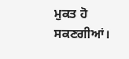ਮੁਕਤ ਹੋ
ਸਕਣਗੀਆਂ।